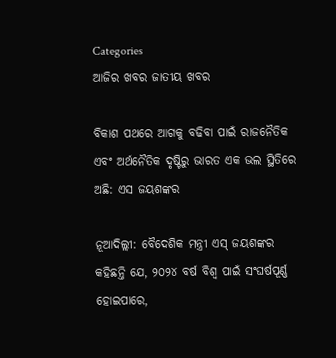Categories
ଆଜିର ଖବର ଜାତୀୟ ଖବର

ବିକାଶ ପଥରେ ଆଗକୁ ବଢିବା ପାଇଁ ରାଜନୈତିକ ଏବଂ ଅର୍ଥନୈତିକ ଦୃଷ୍ଟିରୁ ଭାରତ ଏକ ଭଲ ସ୍ଥିତିରେ ଅଛି: ଏସ ଜୟଶଙ୍କର

ନୂଆଦିଲ୍ଲୀ: ବୈଦେଶିକ ମନ୍ତ୍ରୀ ଏସ୍ ଜୟଶଙ୍କର କହିଛନ୍ତି ଯେ, ୨୦୨୪ ବର୍ଷ ବିଶ୍ଵ ପାଇଁ ସଂଘର୍ଷପୂର୍ଣ୍ଣ ହୋଇପାରେ,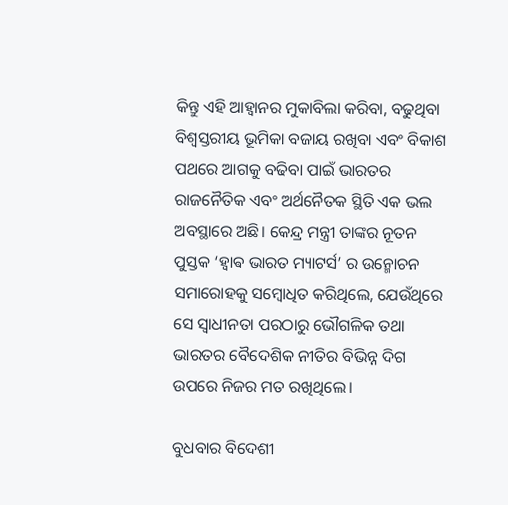କିନ୍ତୁ ଏହି ଆହ୍ଵାନର ମୁକାବିଲା କରିବା, ବଢୁଥିବା ବିଶ୍ଵସ୍ତରୀୟ ଭୂମିକା ବଜାୟ ରଖିବା ଏବଂ ବିକାଶ ପଥରେ ଆଗକୁ ବଢିବା ପାଇଁ ଭାରତର ରାଜନୈତିକ ଏବଂ ଅର୍ଥନୈତକ ସ୍ଥିତି ଏକ ଭଲ ଅବସ୍ଥାରେ ଅଛି। କେନ୍ଦ୍ର ମନ୍ତ୍ରୀ ତାଙ୍କର ନୂତନ ପୁସ୍ତକ ‘ହ୍ଵାଵ ଭାରତ ମ୍ୟାଟର୍ସ’ ର ଉନ୍ମୋଚନ ସମାରୋହକୁ ସମ୍ବୋଧିତ କରିଥିଲେ, ଯେଉଁଥିରେ ସେ ସ୍ଵାଧୀନତା ପରଠାରୁ ଭୌଗଳିକ ତଥା ଭାରତର ବୈଦେଶିକ ନୀତିର ବିଭିନ୍ନ ଦିଗ ଉପରେ ନିଜର ମତ ରଖିଥିଲେ।

ବୁଧବାର ବିଦେଶୀ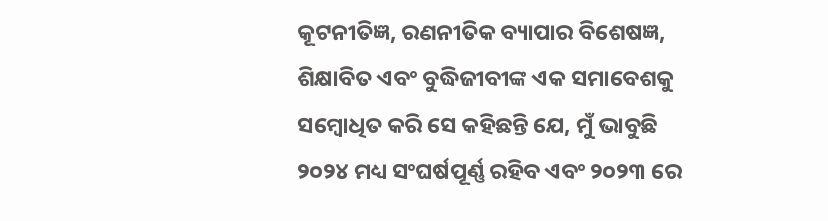କୂଟନୀତିଜ୍ଞ, ରଣନୀତିକ ବ୍ୟାପାର ବିଶେଷଜ୍ଞ, ଶିକ୍ଷାବିତ ଏବଂ ବୁଦ୍ଧିଜୀବୀଙ୍କ ଏକ ସମାବେଶକୁ ସମ୍ବୋଧିତ କରି ସେ କହିଛନ୍ତି ଯେ, ମୁଁ ଭାବୁଛି ୨୦୨୪ ମଧ୍ୟ ସଂଘର୍ଷପୂର୍ଣ୍ଣ ରହିବ ଏବଂ ୨୦୨୩ ରେ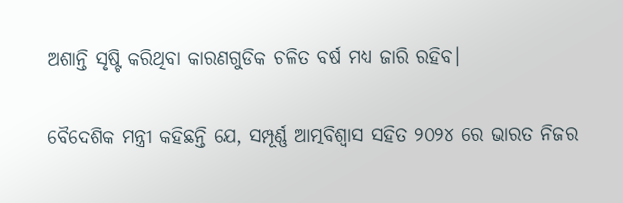ଅଶାନ୍ତି ସୃଷ୍ଟି କରିଥିବା କାରଣଗୁଡିକ ଚଳିତ ବର୍ଷ ମଧ୍ୟ ଜାରି ରହିବ।

ବୈଦେଶିକ ମନ୍ତ୍ରୀ କହିଛନ୍ତି ଯେ, ସମ୍ପୂର୍ଣ୍ଣ ଆତ୍ମବିଶ୍ୱାସ ସହିତ ୨୦୨୪ ରେ ଭାରତ ନିଜର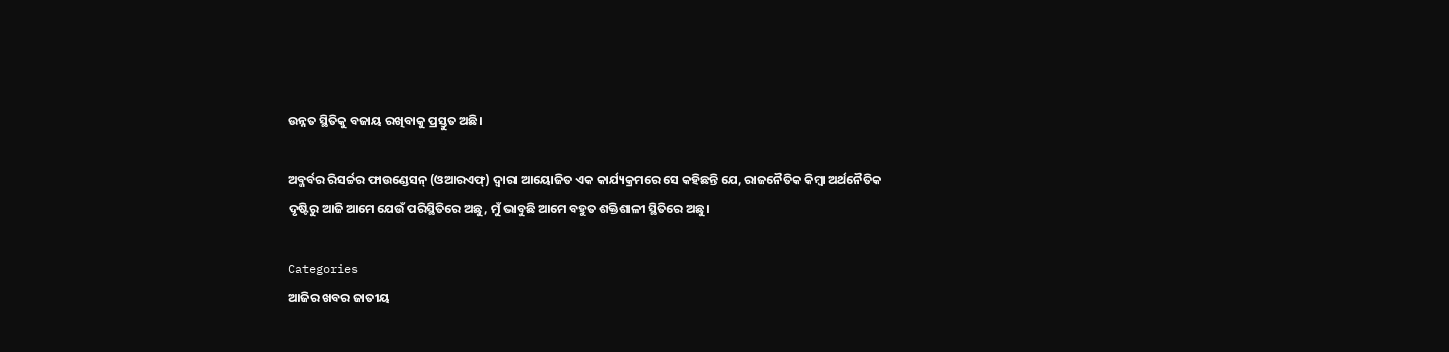ଉନ୍ନତ ସ୍ଥିତିକୁ ବଜାୟ ରଖିବାକୁ ପ୍ରସ୍ତୁତ ଅଛି।

ଅବ୍ଜର୍ବର ରିସର୍ଚ୍ଚର ଫାଉଣ୍ଡେସନ୍ (ଓଆରଏଫ୍) ଦ୍ଵାରା ଆୟୋଜିତ ଏକ କାର୍ଯ୍ୟକ୍ରମରେ ସେ କହିଛନ୍ତି ଯେ, ରାଜନୈତିକ କିମ୍ବା ଅର୍ଥନୈତିକ ଦୃଷ୍ଟିରୁ ଆଜି ଆମେ ଯେଉଁ ପରିସ୍ଥିତିରେ ଅଛୁ, ମୁଁ ଭାବୁଛି ଆମେ ବହୁତ ଶକ୍ତିଶାଳୀ ସ୍ଥିତିରେ ଅଛୁ।

Categories
ଆଜିର ଖବର ଜାତୀୟ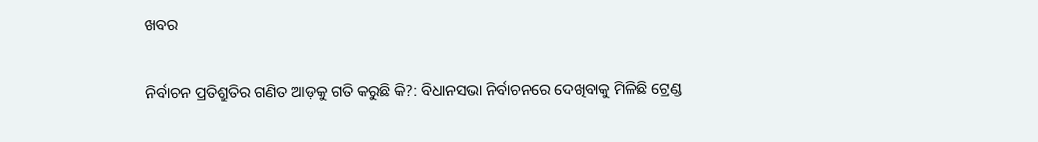ଖବର

ନିର୍ବାଚନ ପ୍ରତିଶ୍ରୁତିର ଗଣିତ ଆଡ଼କୁ ଗତି କରୁଛି କି?: ବିଧାନସଭା ନିର୍ବାଚନରେ ଦେଖିବାକୁ ମିଳିଛି ଟ୍ରେଣ୍ଡ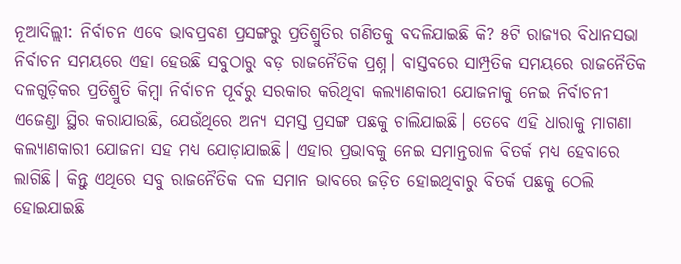ନୂଆଦିଲ୍ଲୀ: ନିର୍ବାଚନ ଏବେ ଭାବପ୍ରବଣ ପ୍ରସଙ୍ଗରୁ ପ୍ରତିଶ୍ରୁତିର ଗଣିତକୁ ବଦଳିଯାଇଛି କି? ୫ଟି ରାଜ୍ୟର ବିଧାନସଭା ନିର୍ବାଚନ ସମୟରେ ଏହା ହେଉଛି ସବୁଠାରୁ ବଡ଼ ରାଜନୈତିକ ପ୍ରଶ୍ନ। ବାସ୍ତବରେ ସାମ୍ପ୍ରତିକ ସମୟରେ ରାଜନୈତିକ ଦଳଗୁଡ଼ିକର ପ୍ରତିଶ୍ରୁତି କିମ୍ବା ନିର୍ବାଚନ ପୂର୍ବରୁ ସରକାର କରିଥିବା କଲ୍ୟାଣକାରୀ ଯୋଜନାକୁ ନେଇ ନିର୍ବାଚନୀ ଏଜେଣ୍ଡା ସ୍ଥିର କରାଯାଉଛି, ଯେଉଁଥିରେ ଅନ୍ୟ ସମସ୍ତ ପ୍ରସଙ୍ଗ ପଛକୁ ଚାଲିଯାଇଛି। ତେବେ ଏହି ଧାରାକୁ ମାଗଣା କଲ୍ୟାଣକାରୀ ଯୋଜନା ସହ ମଧ୍ୟ ଯୋଡ଼ାଯାଇଛି। ଏହାର ପ୍ରଭାବକୁ ନେଇ ସମାନ୍ତରାଳ ବିତର୍କ ମଧ୍ୟ ହେବାରେ ଲାଗିଛି। କିନ୍ତୁ ଏଥିରେ ସବୁ ରାଜନୈତିକ ଦଳ ସମାନ ଭାବରେ ଜଡ଼ିତ ହୋଇଥିବାରୁ ବିତର୍କ ପଛକୁ ଠେଲି ହୋଇଯାଇଛି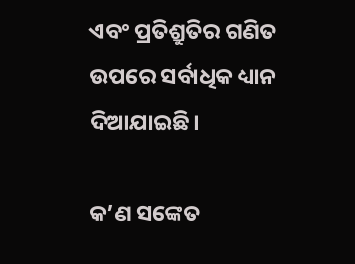ଏବଂ ପ୍ରତିଶ୍ରୁତିର ଗଣିତ ଉପରେ ସର୍ବାଧିକ ଧ୍ୟାନ ଦିଆଯାଇଛି।

କ’ଣ ସଙ୍କେତ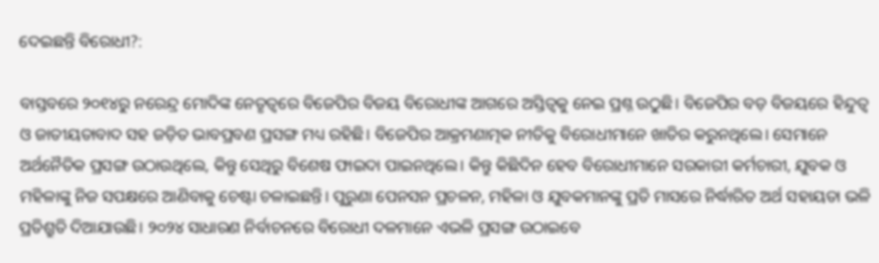ଦେଇଛନ୍ତି ବିରୋଧୀ?:

ବାସ୍ତବରେ ୨୦୧୪ରୁ ନରେନ୍ଦ୍ର ମୋଦିଙ୍କ ନେତୃତ୍ୱରେ ବିଜେପିର ବିଜୟ ବିରୋଧୀଙ୍କ ଆଗରେ ଅସ୍ତିତ୍ୱକୁ ନେଇ ପ୍ରଶ୍ନ ଉଠୁଛି। ବିଜେପିର ବଡ଼ ବିଜୟରେ ହିନ୍ଦୁତ୍ୱ ଓ ଜାତୀୟତାବାଦ ସହ ଜଡ଼ିତ ଭାବପ୍ରବଣ ପ୍ରସଙ୍ଗ ମଧ୍ୟ ରହିଛି। ବିଜେପିର ଆକ୍ରମଣାତ୍ମକ ନୀତିକୁ ବିରୋଧୀମାନେ ଖାତିର କରୁନଥିଲେ। ସେମାନେ ଅର୍ଥନୈତିକ ପ୍ରସଙ୍ଗ ଉଠାଉଥିଲେ, କିନ୍ତୁ ସେଥିରୁ ବିଶେଷ ଫାଇଦା ପାଇନଥିଲେ। କିନ୍ତୁ କିଛିଦିନ ହେବ ବିରୋଧୀମାନେ ସରକାରୀ କର୍ମଚାରୀ, ଯୁବକ ଓ ମହିଳାଙ୍କୁ ନିଜ ସପକ୍ଷରେ ଆଣିବାକୁ ଚେଷ୍ଟା ଚଳାଇଛନ୍ତି। ପୁରୁଣା ପେନସନ ପ୍ରଚଳନ, ମହିଳା ଓ ଯୁବକମାନଙ୍କୁ ପ୍ରତି ମାସରେ ନିର୍ଦ୍ଧାରିତ ଅର୍ଥ ସହାୟତା ଭଳି ପ୍ରତିଶ୍ରୁତି ଦିଆଯାଉଛି। ୨୦୨୪ ସାଧାରଣ ନିର୍ବାଚନରେ ବିରୋଧୀ ଦଳମାନେ ଏଭଳି ପ୍ରସଙ୍ଗ ଉଠାଇବେ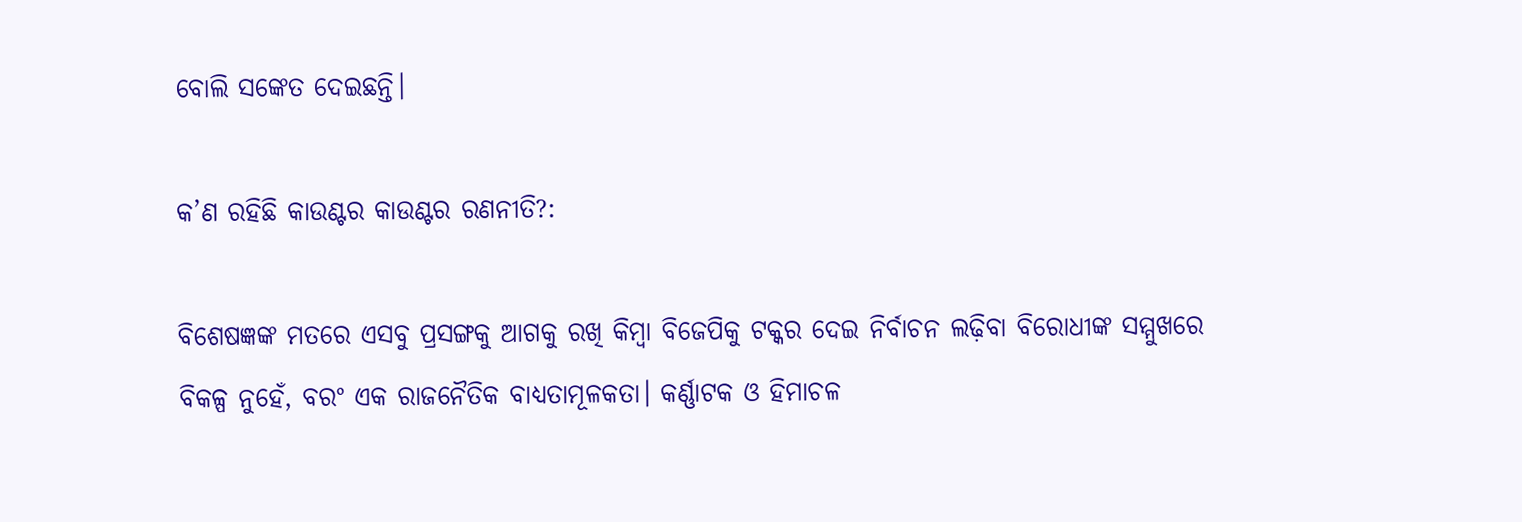ବୋଲି ସଙ୍କେତ ଦେଇଛନ୍ତି।

କ’ଣ ରହିଛି କାଉଣ୍ଟର କାଉଣ୍ଟର ରଣନୀତି?:

ବିଶେଷଜ୍ଞଙ୍କ ମତରେ ଏସବୁ ପ୍ରସଙ୍ଗକୁ ଆଗକୁ ରଖି କିମ୍ବା ବିଜେପିକୁ ଟକ୍କର ଦେଇ ନିର୍ବାଚନ ଲଢ଼ିବା ବିରୋଧୀଙ୍କ ସମ୍ମୁଖରେ ବିକଳ୍ପ ନୁହେଁ, ବରଂ ଏକ ରାଜନୈତିକ ବାଧ୍ୟତାମୂଳକତା। କର୍ଣ୍ଣାଟକ ଓ ହିମାଚଳ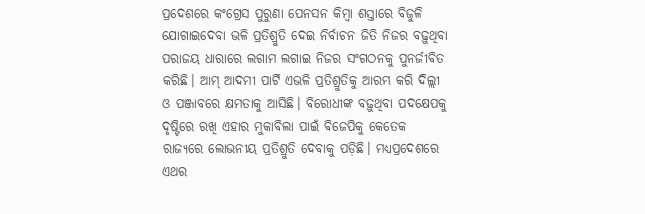ପ୍ରଦେଶରେ କଂଗ୍ରେସ ପୁରୁଣା ପେନସନ କିମ୍ବା ଶସ୍ତାରେ ବିଜୁଳି ଯୋଗାଇଦେବା ଭଳି ପ୍ରତିଶ୍ରୁତି ଦେଇ ନିର୍ବାଚନ ଜିତି ନିଜର ବଢ଼ୁଥିବା ପରାଜୟ ଧାରାରେ ଲଗାମ ଲଗାଇ ନିଜର ସଂଗଠନକୁ ପୁନର୍ଜୀବିତ କରିଛି। ଆମ୍ ଆଦମୀ ପାର୍ଟି ଏଭଳି ପ୍ରତିଶ୍ରୁତିକୁ ଆରମ୍ଭ କରି ଦିଲ୍ଲୀ ଓ ପଞ୍ଜାବରେ କ୍ଷମତାକୁ ଆସିଛି। ବିରୋଧୀଙ୍କ ବଢ଼ୁଥିବା ପଦକ୍ଷେପକୁ ଦୃଷ୍ଟିରେ ରଖି ଏହାର ମୁକାବିଲା ପାଇଁ ବିଜେପିକୁ କେତେକ ରାଜ୍ୟରେ ଲୋଭନୀୟ ପ୍ରତିଶ୍ରୁତି ଦେବାକୁ ପଡ଼ିଛି। ମଧ୍ୟପ୍ରଦେଶରେ ଏଥର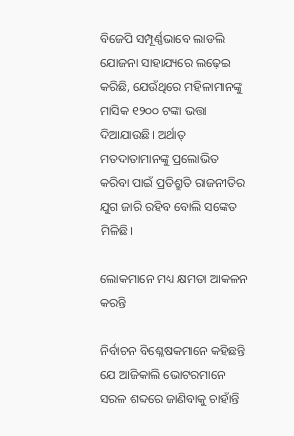ବିଜେପି ସମ୍ପୂର୍ଣ୍ଣଭାବେ ଲାଡଲି ଯୋଜନା ସାହାଯ୍ୟରେ ଲଢ଼େଇ କରିଛି, ଯେଉଁଥିରେ ମହିଳାମାନଙ୍କୁ ମାସିକ ୧୨୦୦ ଟଙ୍କା ଭତ୍ତା ଦିଆଯାଉଛି। ଅର୍ଥାତ୍ ମତଦାତାମାନଙ୍କୁ ପ୍ରଲୋଭିତ କରିବା ପାଇଁ ପ୍ରତିଶ୍ରୁତି ରାଜନୀତିର ଯୁଗ ଜାରି ରହିବ ବୋଲି ସଙ୍କେତ ମିଳିଛି।

ଲୋକମାନେ ମଧ୍ୟ କ୍ଷମତା ଆକଳନ କରନ୍ତି

ନିର୍ବାଚନ ବିଶ୍ଳେଷକମାନେ କହିଛନ୍ତି ଯେ ଆଜିକାଲି ଭୋଟରମାନେ ସରଳ ଶବ୍ଦରେ ଜାଣିବାକୁ ଚାହାଁନ୍ତି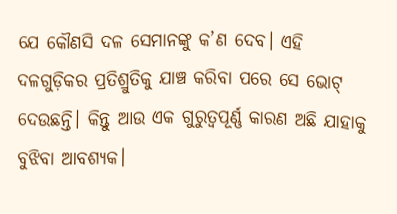ଯେ କୌଣସି ଦଳ ସେମାନଙ୍କୁ କ’ଣ ଦେବ। ଏହି ଦଳଗୁଡ଼ିକର ପ୍ରତିଶ୍ରୁତିକୁ ଯାଞ୍ଚ କରିବା ପରେ ସେ ଭୋଟ୍ ଦେଉଛନ୍ତି। କିନ୍ତୁ ଆଉ ଏକ ଗୁରୁତ୍ୱପୂର୍ଣ୍ଣ କାରଣ ଅଛି ଯାହାକୁ ବୁଝିବା ଆବଶ୍ୟକ।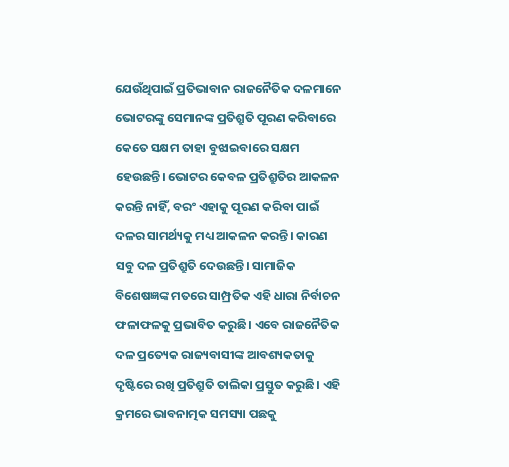ଯେଉଁଥିପାଇଁ ପ୍ରତିଭାବାନ ରାଜନୈତିକ ଦଳମାନେ ଭୋଟରଙ୍କୁ ସେମାନଙ୍କ ପ୍ରତିଶ୍ରୁତି ପୂରଣ କରିବାରେ କେତେ ସକ୍ଷମ ତାହା ବୁଝାଇବାରେ ସକ୍ଷମ ହେଉଛନ୍ତି। ଭୋଟର କେବଳ ପ୍ରତିଶ୍ରୁତିର ଆକଳନ କରନ୍ତି ନାହିଁ, ବରଂ ଏହାକୁ ପୂରଣ କରିବା ପାଇଁ ଦଳର ସାମର୍ଥ୍ୟକୁ ମଧ୍ୟ ଆକଳନ କରନ୍ତି। କାରଣ ସବୁ ଦଳ ପ୍ରତିଶ୍ରୁତି ଦେଉଛନ୍ତି। ସାମାଜିକ ବିଶେଷଜ୍ଞଙ୍କ ମତରେ ସାମ୍ପ୍ରତିକ ଏହି ଧାରା ନିର୍ବାଚନ ଫଳାଫଳକୁ ପ୍ରଭାବିତ କରୁଛି। ଏବେ ରାଜନୈତିକ ଦଳ ପ୍ରତ୍ୟେକ ରାଜ୍ୟବାସୀଙ୍କ ଆବଶ୍ୟକତାକୁ ଦୃଷ୍ଟିରେ ରଖି ପ୍ରତିଶ୍ରୁତି ତାଲିକା ପ୍ରସ୍ତୁତ କରୁଛି। ଏହି କ୍ରମରେ ଭାବନାତ୍ମକ ସମସ୍ୟା ପଛକୁ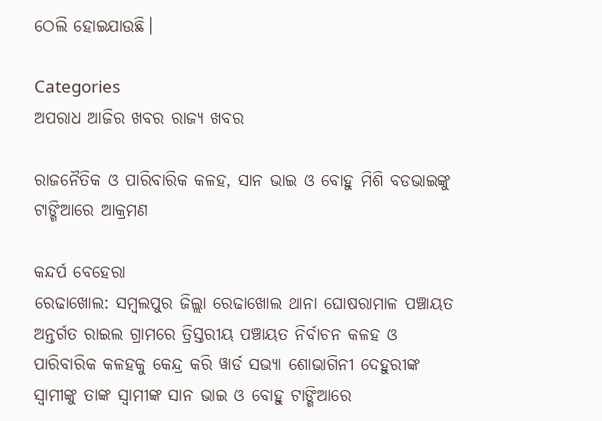ଠେଲି ହୋଇଯାଉଛି।

Categories
ଅପରାଧ ଆଜିର ଖବର ରାଜ୍ୟ ଖବର

ରାଜନୈତିକ ଓ ପାରିବାରିକ କଳହ, ସାନ ଭାଇ ଓ ବୋହୁ ମିଶି ବଡଭାଇଙ୍କୁ ଟାଙ୍ଗିଆରେ ଆକ୍ରମଣ

କନ୍ଦର୍ପ ବେହେରା
ରେଢାଖୋଲ: ସମ୍ବଲପୁର ଜିଲ୍ଲା ରେଢାଖୋଲ ଥାନା ଘୋଷରାମାଳ ପଞ୍ଚାୟତ ଅନ୍ତର୍ଗତ ରାଇଲ ଗ୍ରାମରେ ତ୍ରିସ୍ତରୀୟ ପଞ୍ଚାୟତ ନିର୍ବାଚନ କଳହ ଓ ପାରିବାରିକ କଳହକୁ କେନ୍ଦ୍ର କରି ୱାର୍ଡ ସଭ୍ୟା ଶୋଭାଗିନୀ ଦେହୁରୀଙ୍କ ସ୍ୱାମୀଙ୍କୁ ତାଙ୍କ ସ୍ୱାମୀଙ୍କ ସାନ ଭାଇ ଓ ବୋହୁ ଟାଙ୍ଗିଆରେ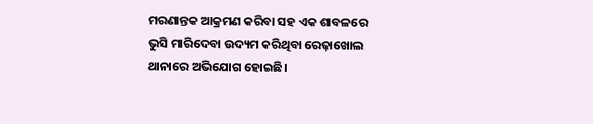ମରଣାନ୍ତକ ଆକ୍ରମଣ କରିବା ସହ ଏକ ଶାବଳରେ ଭୁସି ମାରିଦେବା ଉଦ୍ୟମ କରିଥିବା ରେଢ଼ାଖୋଲ ଥାନାରେ ଅଭିଯୋଗ ହୋଇଛି।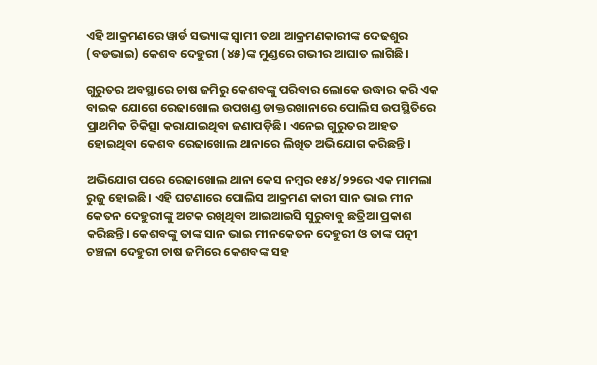ଏହି ଆକ୍ରମଣରେ ୱାର୍ଡ ସଭ୍ୟାଙ୍କ ସ୍ୱାମୀ ତଥା ଆକ୍ରମଣକାରୀଙ୍କ ଦେଢଶୁର (ବଡଭାଇ) କେଶବ ଦେହୁରୀ (୪୫)ଙ୍କ ମୁଣ୍ଡରେ ଗଭୀର ଆଘାତ ଲାଗିଛି।

ଗୁରୁତର ଅବସ୍ଥାରେ ଚାଷ ଜମିରୁ କେଶବଙ୍କୁ ପରିବାର ଲୋକେ ଉଦ୍ଧାର କରି ଏକ ବାଇକ ଯୋଗେ ରେଢାଖୋଲ ଉପଖଣ୍ଡ ଡାକ୍ତରଖାନାରେ ପୋଲିସ ଉପସ୍ଥିତିରେ ପ୍ରାଥମିକ ଚିକିତ୍ସା କରାଯାଇଥିବା ଜଣାପଡ଼ିଛି। ଏନେଇ ଗୁରୁତର ଆହତ ହୋଇଥିବା କେଶବ ରେଢାଖୋଲ ଥାନାରେ ଲିଖିତ ଅଭିଯୋଗ କରିଛନ୍ତି।

ଅଭିଯୋଗ ପରେ ରେଢାଖୋଲ ଥାନା କେସ ନମ୍ବର ୧୫୪/୨୨ରେ ଏକ ମାମଲା ରୁଜୁ ହୋଇଛି। ଏହି ଘଟଣାରେ ପୋଲିସ ଆକ୍ରମଣ କାରୀ ସାନ ଭାଇ ମୀନ କେତନ ଦେହୁରୀଙ୍କୁ ଅଟକ ରଖିଥିବା ଆଇଆଇସି ସୁରୁବାବୁ ଛତ୍ରିଆ ପ୍ରକାଶ କରିଛନ୍ତି। କେଶବଙ୍କୁ ତାଙ୍କ ସାନ ଭାଇ ମୀନକେତନ ଦେହୁରୀ ଓ ତାଙ୍କ ପତ୍ନୀ ଚଞ୍ଚଳା ଦେହୁରୀ ଚାଷ ଜମିରେ କେଶବଙ୍କ ସହ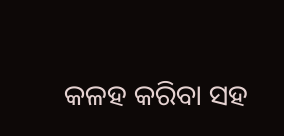କଳହ କରିବା ସହ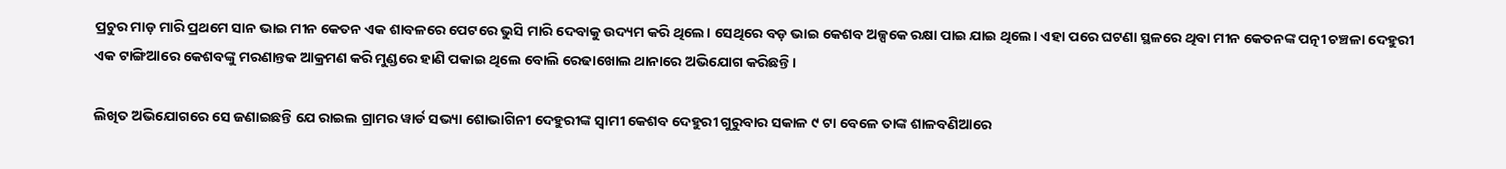ପ୍ରଚୁର ମାଡ଼ ମାରି ପ୍ରଥମେ ସାନ ଭାଇ ମୀନ କେତନ ଏକ ଶାବଳରେ ପେଟରେ ଭୁସି ମାରି ଦେବାକୁ ଉଦ୍ୟମ କରି ଥିଲେ। ସେଥିରେ ବଡ଼ ଭାଇ କେଶବ ଅଳ୍ପକେ ରକ୍ଷା ପାଇ ଯାଇ ଥିଲେ। ଏହା ପରେ ଘଟଣା ସ୍ଥଳରେ ଥିବା ମୀନ କେତନଙ୍କ ପତ୍ନୀ ଚଞ୍ଚଳା ଦେହୁରୀ ଏକ ଟାଙ୍ଗିଆରେ କେଶବଙ୍କୁ ମରଣାନ୍ତକ ଆକ୍ରମଣ କରି ମୁଣ୍ଡରେ ହାଣି ପକାଇ ଥିଲେ ବୋଲି ରେଢାଖୋଲ ଥାନାରେ ଅଭିଯୋଗ କରିଛନ୍ତି।

ଲିଖିତ ଅଭିଯୋଗରେ ସେ ଜଣାଇଛନ୍ତି ଯେ ରାଇଲ ଗ୍ରାମର ୱାର୍ଡ ସଭ୍ୟା ଶୋଭାଗିନୀ ଦେହୁରୀଙ୍କ ସ୍ୱାମୀ କେଶବ ଦେହୁରୀ ଗୁରୁବାର ସକାଳ ୯ ଟା ବେଳେ ତାଙ୍କ ଶାଳବଣିଆରେ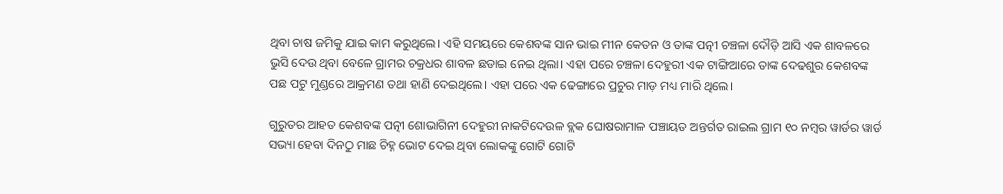ଥିବା ଚାଷ ଜମିକୁ ଯାଇ କାମ କରୁଥିଲେ। ଏହି ସମୟରେ କେଶବଙ୍କ ସାନ ଭାଇ ମୀନ କେତନ ଓ ତାଙ୍କ ପତ୍ନୀ ଚଞ୍ଚଳା ଦୌଡ଼ି ଆସି ଏକ ଶାବଳରେ ଭୁସି ଦେଉ ଥିବା ବେଳେ ଗ୍ରାମର ଚକ୍ରଧର ଶାବଳ ଛଡାଇ ନେଇ ଥିଲା। ଏହା ପରେ ଚଞ୍ଚଳା ଦେହୁରୀ ଏକ ଟାଙ୍ଗିଆରେ ତାଙ୍କ ଦେଢଶୁର କେଶବଙ୍କ ପଛ ପଟୁ ମୁଣ୍ଡରେ ଆକ୍ରମଣ ତଥା ହାଣି ଦେଇଥିଲେ। ଏହା ପରେ ଏକ ଢେଙ୍ଗାରେ ପ୍ରଚୁର ମାଡ଼ ମଧ୍ୟ ମାରି ଥିଲେ।

ଗୁରୁତର ଆହତ କେଶବଙ୍କ ପତ୍ନୀ ଶୋଭାଗିନୀ ଦେହୁରୀ ନାକଟିଦେଉଳ ବ୍ଲକ ଘୋଷରାମାଳ ପଞ୍ଚାୟତ ଅନ୍ତର୍ଗତ ରାଇଲ ଗ୍ରାମ ୧୦ ନମ୍ବର ୱାର୍ଡର ୱାର୍ଡ ସଭ୍ୟା ହେବା ଦିନଠୁ ମାଛ ଚିହ୍ନ ଭୋଟ ଦେଇ ଥିବା ଲୋକଙ୍କୁ ଗୋଟି ଗୋଟି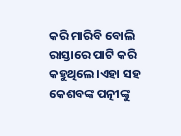କରି ମାରିବି ବୋଲି ରାସ୍ତାରେ ପାଟି କରି କହୁଥିଲେ।ଏହା ସହ କେଶବଙ୍କ ପତ୍ନୀଙ୍କୁ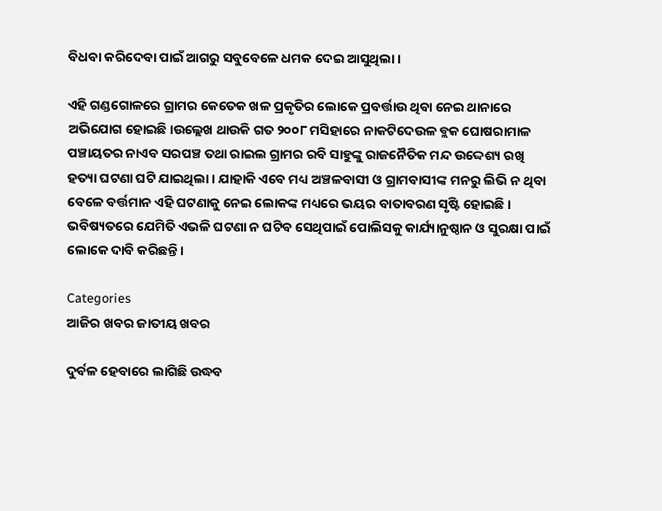ବିଧବା କରିଦେବା ପାଇଁ ଆଗରୁ ସବୁବେଳେ ଧମକ ଦେଇ ଆସୁଥିଲା।

ଏହି ଗଣ୍ଡଗୋଳରେ ଗ୍ରାମର କେତେକ ଖଳ ପ୍ରକୃତିର ଲୋକେ ପ୍ରବର୍ତ୍ତାଉ ଥିବା ନେଇ ଥାନାରେ ଅଭିଯୋଗ ହୋଇଛି।ଉଲ୍ଲେଖ ଥାଉକି ଗତ ୨୦୦୮ ମସିହାରେ ନାକଟିଦେଉଳ ବ୍ଲକ ଘୋଷରାମାଳ ପଞ୍ଚାୟତର ନାଏବ ସରପଞ୍ଚ ତଥା ରାଇଲ ଗ୍ରାମର ରବି ସାହୁଙ୍କୁ ରାଜନୈତିକ ମନ୍ଦ ଉଦ୍ଦେଶ୍ୟ ରଖି ହତ୍ୟା ଘଟଣା ଘଟି ଯାଇଥିଲା। ଯାହାକି ଏବେ ମଧ୍ୟ ଅଞ୍ଚଳବାସୀ ଓ ଗ୍ରାମବାସୀଙ୍କ ମନରୁ ଲିଭି ନ ଥିବା ବେଳେ ବର୍ତ୍ତମାନ ଏହି ଘଟଣାକୁ ନେଇ ଲୋକଙ୍କ ମଧ୍ୟରେ ଭୟର ବାତାବରଣ ସୃଷ୍ଟି ହୋଇଛି। ଭବିଷ୍ୟତରେ ଯେମିତି ଏଭଳି ଘଟଣା ନ ଘଟିବ ସେଥିପାଇଁ ପୋଲିସକୁ କାର୍ଯ୍ୟାନୁଷ୍ଠାନ ଓ ସୁରକ୍ଷା ପାଇଁ ଲୋକେ ଦାବି କରିଛନ୍ତି।

Categories
ଆଜିର ଖବର ଜାତୀୟ ଖବର

ଦୁର୍ବଳ ହେବାରେ ଲାଗିଛି ଉଦ୍ଧବ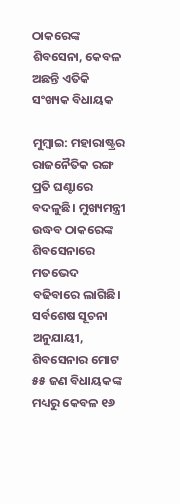ଠାକରେଙ୍କ ଶିବସେନା, କେବଳ ଅଛନ୍ତି ଏତିକି ସଂଖ୍ୟକ ବିଧାୟକ

ମୁମ୍ବାଇ: ମହାରାଷ୍ଟ୍ରର ରାଜନୈତିକ ରଙ୍ଗ ପ୍ରତି ଘଣ୍ଟାରେ ବଦଳୁଛି। ମୁଖ୍ୟମନ୍ତ୍ରୀ ଉଦ୍ଧବ ଠାକରେଙ୍କ ଶିବସେନାରେ ମତଭେଦ ବଢିବାରେ ଲାଗିଛି। ସର୍ବଶେଷ ସୂଚନା ଅନୁଯାୟୀ, ଶିବସେନାର ମୋଟ ୫୫ ଜଣ ବିଧାୟକଙ୍କ ମଧ୍ୟରୁ କେବଳ ୧୬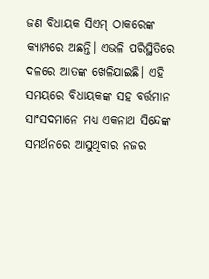ଜଣ ବିଧାୟକ ସିଏମ୍ ଠାକରେଙ୍କ କ୍ୟାମ୍ପରେ ଅଛନ୍ତି। ଏଭଳି ପରିସ୍ଥିତିରେ ଦଳରେ ଆତଙ୍କ ଖେଳିଯାଇଛି। ଏହି ସମୟରେ ବିଧାୟକଙ୍କ ସହ ବର୍ତ୍ତମାନ ସାଂସଦମାନେ ମଧ୍ୟ ଏକନାଥ ସିନ୍ଦେଙ୍କ ସମର୍ଥନରେ ଆସୁଥିବାର ନଜର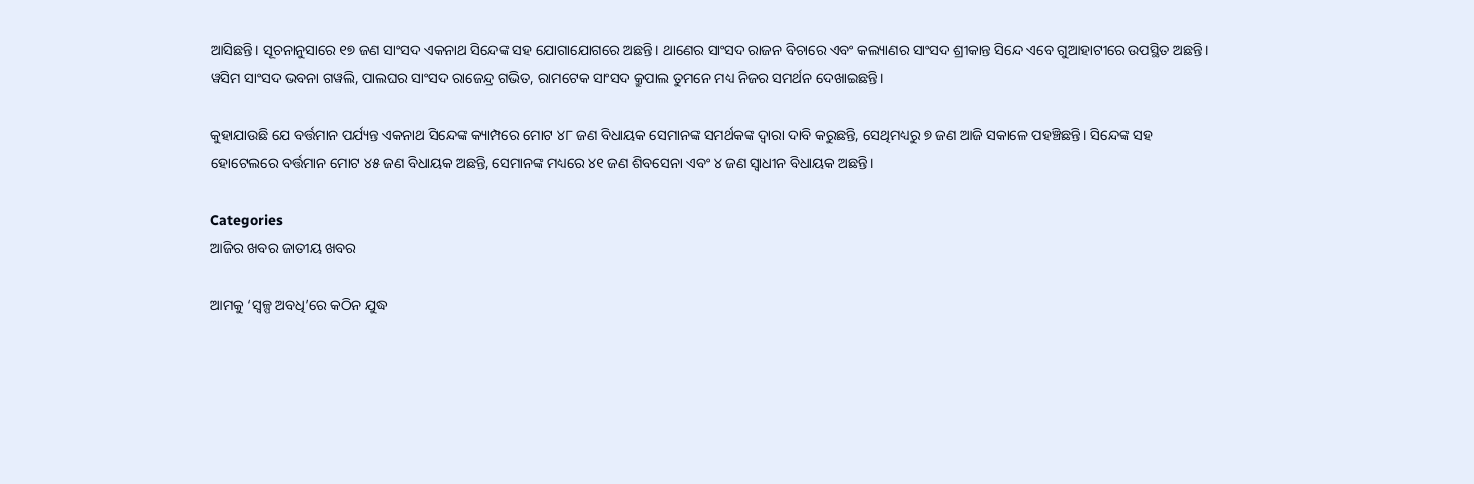ଆସିଛନ୍ତି। ସୂଚନାନୁସାରେ ୧୭ ଜଣ ସାଂସଦ ଏକନାଥ ସିନ୍ଦେଙ୍କ ସହ ଯୋଗାଯୋଗରେ ଅଛନ୍ତି। ଥାଣେର ସାଂସଦ ରାଜନ ବିଚାରେ ଏବଂ କଲ୍ୟାଣର ସାଂସଦ ଶ୍ରୀକାନ୍ତ ସିନ୍ଦେ ଏବେ ଗୁଆହାଟୀରେ ଉପସ୍ଥିତ ଅଛନ୍ତି। ୱସିମ ସାଂସଦ ଭବନା ଗୱଲି, ପାଲଘର ସାଂସଦ ରାଜେନ୍ଦ୍ର ଗଭିତ, ରାମଟେକ ସାଂସଦ କ୍ରୁପାଲ ତୁମନେ ମଧ୍ୟ ନିଜର ସମର୍ଥନ ଦେଖାଇଛନ୍ତି।

କୁହାଯାଉଛି ଯେ ବର୍ତ୍ତମାନ ପର୍ଯ୍ୟନ୍ତ ଏକନାଥ ସିନ୍ଦେଙ୍କ କ୍ୟାମ୍ପରେ ମୋଟ ୪୮ ଜଣ ବିଧାୟକ ସେମାନଙ୍କ ସମର୍ଥକଙ୍କ ଦ୍ଵାରା ଦାବି କରୁଛନ୍ତି, ସେଥିମଧ୍ୟରୁ ୭ ଜଣ ଆଜି ସକାଳେ ପହଞ୍ଚିଛନ୍ତି। ସିନ୍ଦେଙ୍କ ସହ ହୋଟେଲରେ ବର୍ତ୍ତମାନ ମୋଟ ୪୫ ଜଣ ବିଧାୟକ ଅଛନ୍ତି, ସେମାନଙ୍କ ମଧ୍ୟରେ ୪୧ ଜଣ ଶିବସେନା ଏବଂ ୪ ଜଣ ସ୍ଵାଧୀନ ବିଧାୟକ ଅଛନ୍ତି।

Categories
ଆଜିର ଖବର ଜାତୀୟ ଖବର

ଆମକୁ ‘ସ୍ୱଳ୍ପ ଅବଧି’ରେ କଠିନ ଯୁଦ୍ଧ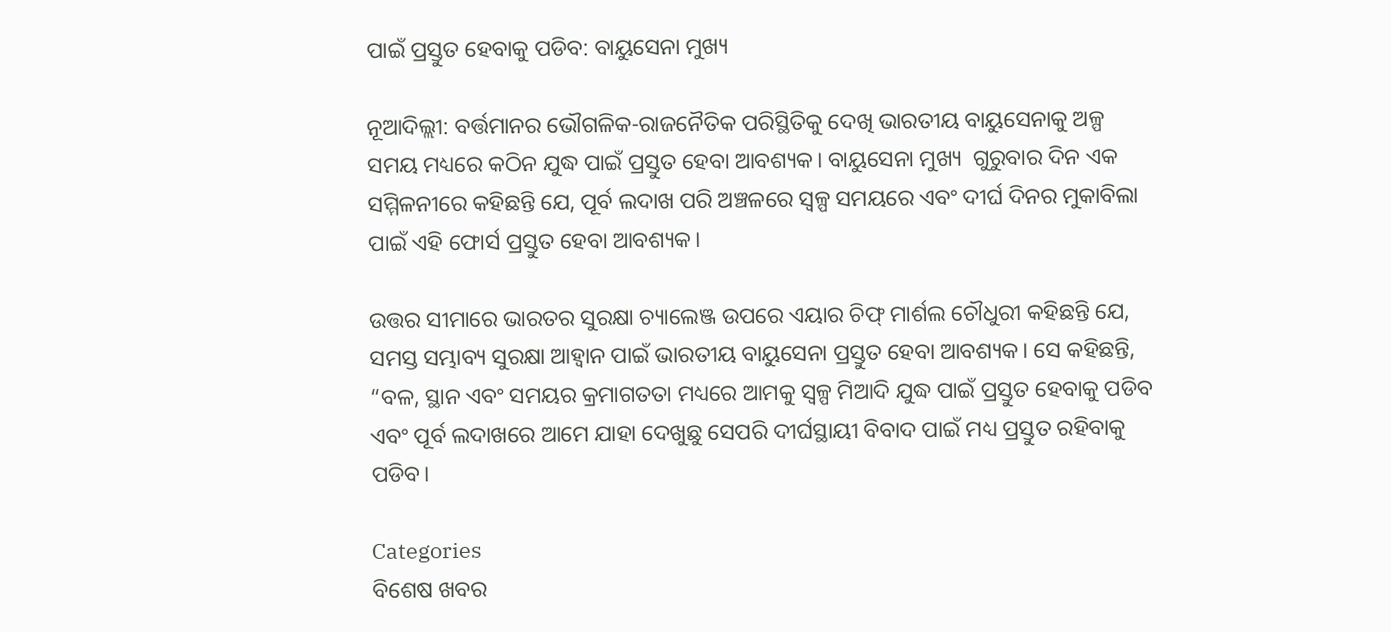ପାଇଁ ପ୍ରସ୍ତୁତ ହେବାକୁ ପଡିବ: ବାୟୁସେନା ମୁଖ୍ୟ

ନୂଆଦିଲ୍ଲୀ: ବର୍ତ୍ତମାନର ଭୌଗଳିକ-ରାଜନୈତିକ ପରିସ୍ଥିତିକୁ ଦେଖି ଭାରତୀୟ ବାୟୁସେନାକୁ ଅଳ୍ପ ସମୟ ମଧ୍ୟରେ କଠିନ ଯୁଦ୍ଧ ପାଇଁ ପ୍ରସ୍ତୁତ ହେବା ଆବଶ୍ୟକ। ବାୟୁସେନା ମୁଖ୍ୟ  ଗୁରୁବାର ଦିନ ଏକ ସମ୍ମିଳନୀରେ କହିଛନ୍ତି ଯେ, ପୂର୍ବ ଲଦାଖ ପରି ଅଞ୍ଚଳରେ ସ୍ୱଳ୍ପ ସମୟରେ ଏବଂ ଦୀର୍ଘ ଦିନର ମୁକାବିଲା ପାଇଁ ଏହି ଫୋର୍ସ ପ୍ରସ୍ତୁତ ହେବା ଆବଶ୍ୟକ।

ଉତ୍ତର ସୀମାରେ ଭାରତର ସୁରକ୍ଷା ଚ୍ୟାଲେଞ୍ଜ ଉପରେ ଏୟାର ଚିଫ୍ ମାର୍ଶଲ ଚୌଧୁରୀ କହିଛନ୍ତି ଯେ, ସମସ୍ତ ସମ୍ଭାବ୍ୟ ସୁରକ୍ଷା ଆହ୍ଵାନ ପାଇଁ ଭାରତୀୟ ବାୟୁସେନା ପ୍ରସ୍ତୁତ ହେବା ଆବଶ୍ୟକ। ସେ କହିଛନ୍ତି, “ବଳ, ସ୍ଥାନ ଏବଂ ସମୟର କ୍ରମାଗତତା ମଧ୍ୟରେ ଆମକୁ ସ୍ୱଳ୍ପ ମିଆଦି ଯୁଦ୍ଧ ପାଇଁ ପ୍ରସ୍ତୁତ ହେବାକୁ ପଡିବ ଏବଂ ପୂର୍ବ ଲଦାଖରେ ଆମେ ଯାହା ଦେଖୁଛୁ ସେପରି ଦୀର୍ଘସ୍ଥାୟୀ ବିବାଦ ପାଇଁ ମଧ୍ୟ ପ୍ରସ୍ତୁତ ରହିବାକୁ ପଡିବ।

Categories
ବିଶେଷ ଖବର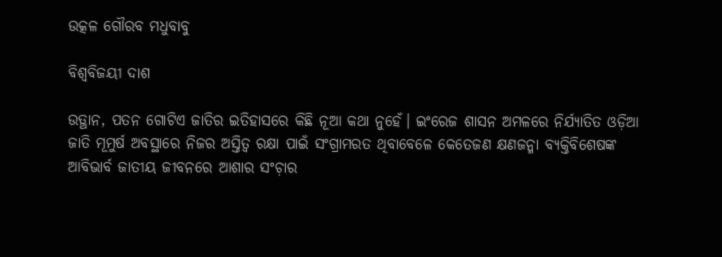ଉତ୍କଳ ଗୌରବ ମଧୁବାବୁ

ବିଶ୍ବବିଜୟୀ ଦାଶ

ଉତ୍ଥାନ, ପତନ ଗୋଟିଏ ଜାତିର ଇତିହାସରେ କିଛି ନୂଆ କଥା ନୁହେଁ। ଇଂରେଜ ଶାସନ ଅମଳରେ ନିର୍ଯ୍ୟାତିତ ଓଡ଼ିଆ ଜାତି ମୂମୁର୍ଷ ଅବସ୍ଥାରେ ନିଜର ଅସ୍ତିତ୍ବ ରକ୍ଷା ପାଇଁ ସଂଗ୍ରାମରତ ଥିବାବେଳେ କେତେଜଣ କ୍ଷଣଜନ୍ମା ବ୍ୟକ୍ତିବିଶେଷଙ୍କ ଆବିଭାର୍ବ ଜାତୀୟ ଜୀବନରେ ଆଶାର ସଂଚ଼ାର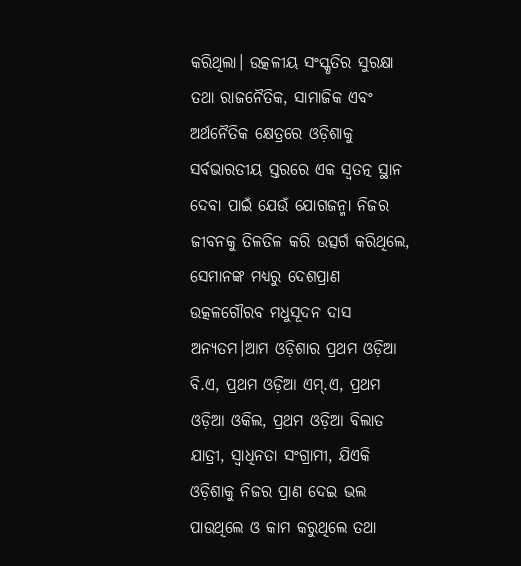କରିଥିଲା। ଉତ୍କଳୀୟ ସଂସ୍କୃତିର ସୁରକ୍ଷା ତଥା ରାଜନୈତିକ, ସାମାଜିକ ଏବଂ ଅର୍ଥନୈତିକ କ୍ଷେତ୍ରରେ ଓଡ଼ିଶାକୁ ସର୍ବଭାରତୀୟ ସ୍ତରରେ ଏକ ସ୍ବତତ୍ନ ସ୍ଥାନ ଦେବା ପାଇଁ ଯେଉଁ ଯୋଗଜନ୍ମା ନିଜର ଜୀବନକୁ ତିଳତିଳ କରି ଉତ୍ସର୍ଗ କରିଥିଲେ, ସେମାନଙ୍କ ମଧ୍ୟରୁ ଦେଶପ୍ରାଣ ଉତ୍କଳଗୌରବ ମଧୁସୂଦନ ଦାସ ଅନ୍ୟତମ।ଆମ ଓଡ଼ିଶାର ପ୍ରଥମ ଓଡ଼ିଆ ବି.ଏ, ପ୍ରଥମ ଓଡ଼ିଆ ଏମ୍.ଏ, ପ୍ରଥମ ଓଡ଼ିଆ ଓକିଲ, ପ୍ରଥମ ଓଡ଼ିଆ ବିଲାତ ଯାତ୍ରୀ, ସ୍ବାଧିନତା ସଂଗ୍ରାମୀ, ଯିଏକି ଓଡ଼ିଶାକୁ ନିଜର ପ୍ରାଣ ଦେଇ ଭଲ ପାଉଥିଲେ ଓ କାମ କରୁଥିଲେ ତଥା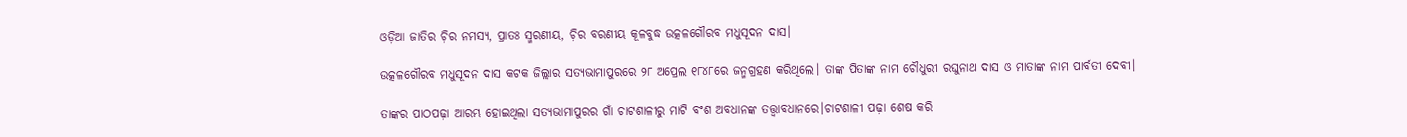ଓଡ଼ିଆ ଜାତିର ଚ଼ିର ନମସ୍ୟ, ପ୍ରାତଃ ସ୍ମରଣୀୟ, ଚ଼ିର ବରଣୀୟ କୂଳବୁଦ୍ଧ ଉତ୍କଳଗୌରବ ମଧୁସୂଦନ ଦାସ।

ଉତ୍କଳଗୌରବ ମଧୁସୂଦନ ଦାସ କଟକ ଜିଲ୍ଲାର ସତ୍ୟଭାମାପୁରରେ ୨୮ ଅପ୍ରେଲ ୧୮୪୮ରେ ଜନ୍ମଗ୍ରହଣ କରିଥିଲେ। ତାଙ୍କ ପିତାଙ୍କ ନାମ ଚୌଧୁରୀ ରଘୁନାଥ ଦାସ ଓ ମାତାଙ୍କ ନାମ ପାର୍ବତୀ ଦେବୀ।

ତାଙ୍କର ପାଠପଢ଼ା ଆରମ୍ଭ ହୋଇଥିଲା ସତ୍ୟଭାମାପୁରର ଗାଁ ଚାଟଶାଳୀରୁ ମାଟି ବଂଶ ଅବଧାନଙ୍କ ତତ୍ତ୍ୱାବଧାନରେ।ଚାଟଶାଳୀ ପଢ଼ା ଶେଷ କରି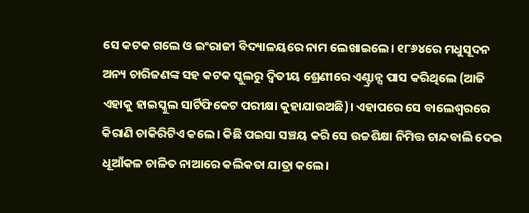ସେ କଟକ ଗଲେ ଓ ଇଂରାଜୀ ବିଦ୍ୟାଳୟରେ ନାମ ଲେଖାଇଲେ। ୧୮୬୪ରେ ମଧୁସୂଦନ ଅନ୍ୟ ଚାରିଜଣଙ୍କ ସହ କଟକ ସ୍କୁଲରୁ ଦ୍ୱିତୀୟ ଶ୍ରେଣୀରେ ଏଣ୍ଟ୍ରାନ୍ସ ପାସ କରିଥିଲେ (ଆଜି ଏହାକୁ ହାଇସ୍କୁଲ ସାର୍ଟିଫିକେଟ ପରୀକ୍ଷା କୁହାଯାଉଅଛି)। ଏହାପରେ ସେ ବାଲେଶ୍ୱରରେ କିରାଣି ଚାକିରିଟିଏ କଲେ। କିଛି ପଇସା ସଞ୍ଚୟ କରି ସେ ଉଚ୍ଚଶିକ୍ଷା ନିମିତ୍ତ ଚାନ୍ଦବାଲି ଦେଇ ଧୂଆଁକଳ ଚାଳିତ ନାଆରେ କଲିକତା ଯାତ୍ରା କଲେ।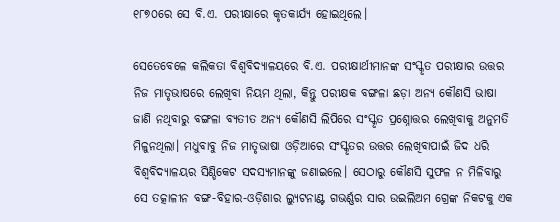୧୮୭୦ରେ ସେ ବି.ଏ. ପରୀକ୍ଷାରେ କୃତକାର୍ଯ୍ୟ ହୋଇଥିଲେ।

ସେତେବେଳେ କଲିକତା ବିଶ୍ୱବିଦ୍ୟାଳୟରେ ବି.ଏ. ପରୀକ୍ଷାର୍ଥୀମାନଙ୍କ ସଂସ୍କୃତ ପରୀକ୍ଷାର ଉତ୍ତର ନିଜ ମାତୃଭାଷରେ ଲେଖିବା ନିୟମ ଥିଲା, କିନ୍ତୁ ପରୀକ୍ଷକ ବଙ୍ଗଳା ଛଡ଼ା ଅନ୍ୟ କୌଣସି ଭାଷା ଜାଣି ନଥିବାରୁ ବଙ୍ଗଳା ବ୍ୟତୀତ ଅନ୍ୟ କୌଣସି ଲିପିରେ ସଂସ୍କୃତ ପ୍ରଶ୍ନୋତ୍ତର ଲେଖିବାକୁ ଅନୁମତି ମିଳୁନଥିଲା। ମଧୁବାବୁ ନିଜ ମାତୃଭାଷା ଓଡ଼ିଆରେ ସଂସ୍କୃତର ଉତ୍ତର ଲେଖିବାପାଇଁ ଜିଦ ଧରି ବିଶ୍ୱବିଦ୍ୟାଳୟର ସିଣ୍ଡିକେଟ ସଦସ୍ୟମାନଙ୍କୁ ଜଣାଇଲେ। ସେଠାରୁ କୌଣସି ସୁଫଳ ନ ମିଳିବାରୁ ସେ ତତ୍କାଳୀନ ବଙ୍ଗ-ବିହାର-ଓଡ଼ିଶାର ଲ୍ୟୁଟନାଣ୍ଟ ଗଭର୍ଣ୍ଣର ସାର ଉଇଲିଅମ ଗ୍ରେଙ୍କ ନିକଟକୁ ଏକ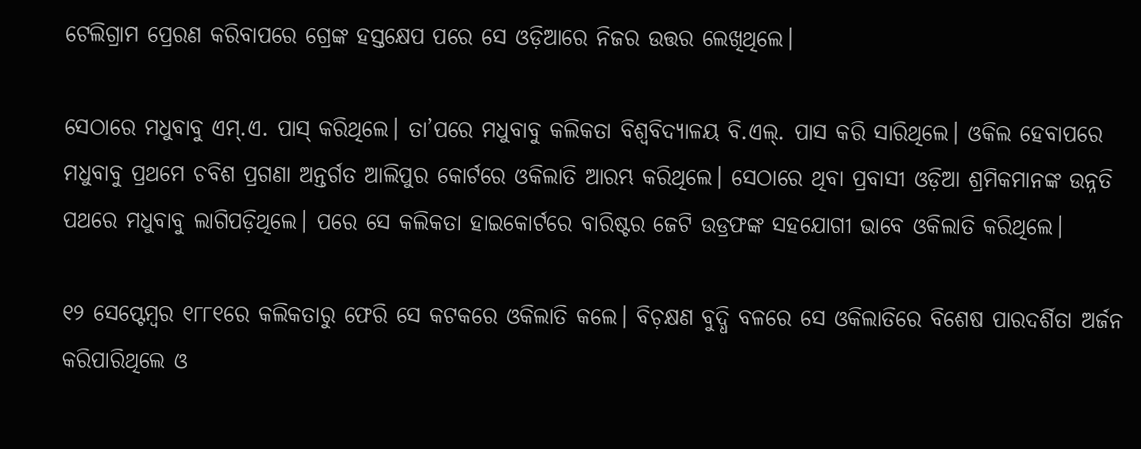ଟେଲିଗ୍ରାମ ପ୍ରେରଣ କରିବାପରେ ଗ୍ରେଙ୍କ ହସ୍ତକ୍ଷେପ ପରେ ସେ ଓଡ଼ିଆରେ ନିଜର ଉତ୍ତର ଲେଖିଥିଲେ।

ସେଠାରେ ମଧୁବାବୁ ଏମ୍.ଏ. ପାସ୍ କରିଥିଲେ। ତା’ପରେ ମଧୁବାବୁ କଲିକତା ବିଶ୍ବବିଦ୍ୟାଳୟ ବି.ଏଲ୍. ପାସ କରି ସାରିଥିଲେ। ଓକିଲ ହେବାପରେ ମଧୁବାବୁ ପ୍ରଥମେ ଚବିଶ ପ୍ରଗଣା ଅନ୍ତର୍ଗତ ଆଲିପୁର କୋର୍ଟରେ ଓକିଲାତି ଆରମ୍ଭ କରିଥିଲେ। ସେଠାରେ ଥିବା ପ୍ରବାସୀ ଓଡ଼ିଆ ଶ୍ରମିକମାନଙ୍କ ଉନ୍ନତି ପଥରେ ମଧୁବାବୁ ଲାଗିପଡ଼ିଥିଲେ। ପରେ ସେ କଲିକତା ହାଇକୋର୍ଟରେ ବାରିଷ୍ଟର ଜେଟି ଉଡ୍ରଫଙ୍କ ସହଯୋଗୀ ଭାବେ ଓକିଲାତି କରିଥିଲେ।

୧୨ ସେପ୍ଟେମ୍ବର ୧୮୮୧ରେ କଲିକତାରୁ ଫେରି ସେ କଟକରେ ଓକିଲାତି କଲେ। ବିଚ଼କ୍ଷଣ ବୁଦ୍ଧି ବଳରେ ସେ ଓକିଲାତିରେ ବିଶେଷ ପାରଦର୍ଶିତା ଅର୍ଜନ କରିପାରିଥିଲେ ଓ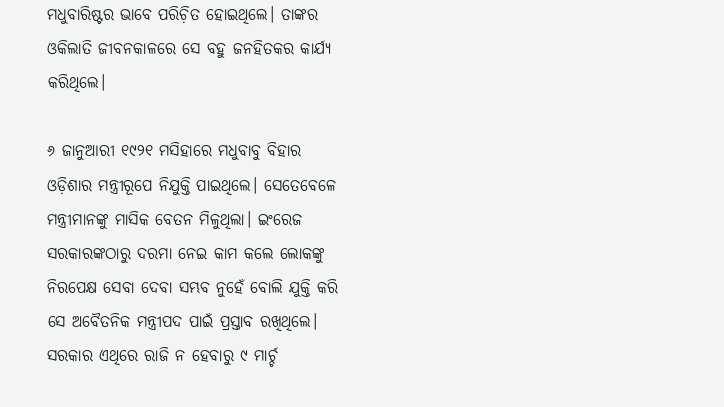ମଧୁବାରିଷ୍ଟର ଭାବେ ପରିଚ଼ିତ ହୋଇଥିଲେ। ତାଙ୍କର ଓକିଲାତି ଜୀବନକାଳରେ ସେ ବହୁ ଜନହିତକର କାର୍ଯ୍ୟ କରିଥିଲେ।

୬ ଜାନୁଆରୀ ୧୯୨୧ ମସିହାରେ ମଧୁବାବୁ ବିହାର ଓଡ଼ିଶାର ମନ୍ତ୍ରୀରୂପେ ନିଯୁକ୍ତି ପାଇଥିଲେ। ସେତେବେଳେ ମନ୍ତ୍ରୀମାନଙ୍କୁ ମାସିକ ବେତନ ମିଳୁଥିଲା। ଇଂରେଜ ସରକାରଙ୍କଠାରୁ ଦରମା ନେଇ କାମ କଲେ ଲୋକଙ୍କୁ ନିରପେକ୍ଷ ସେବା ଦେବା ସମ୍ଭବ ନୁହେଁ ବୋଲି ଯୁକ୍ତି କରି ସେ ଅବୈତନିକ ମନ୍ତ୍ରୀପଦ ପାଇଁ ପ୍ରସ୍ତାବ ରଖିଥିଲେ। ସରକାର ଏଥିରେ ରାଜି ନ ହେବାରୁ ୯ ମାର୍ଚ୍ଚ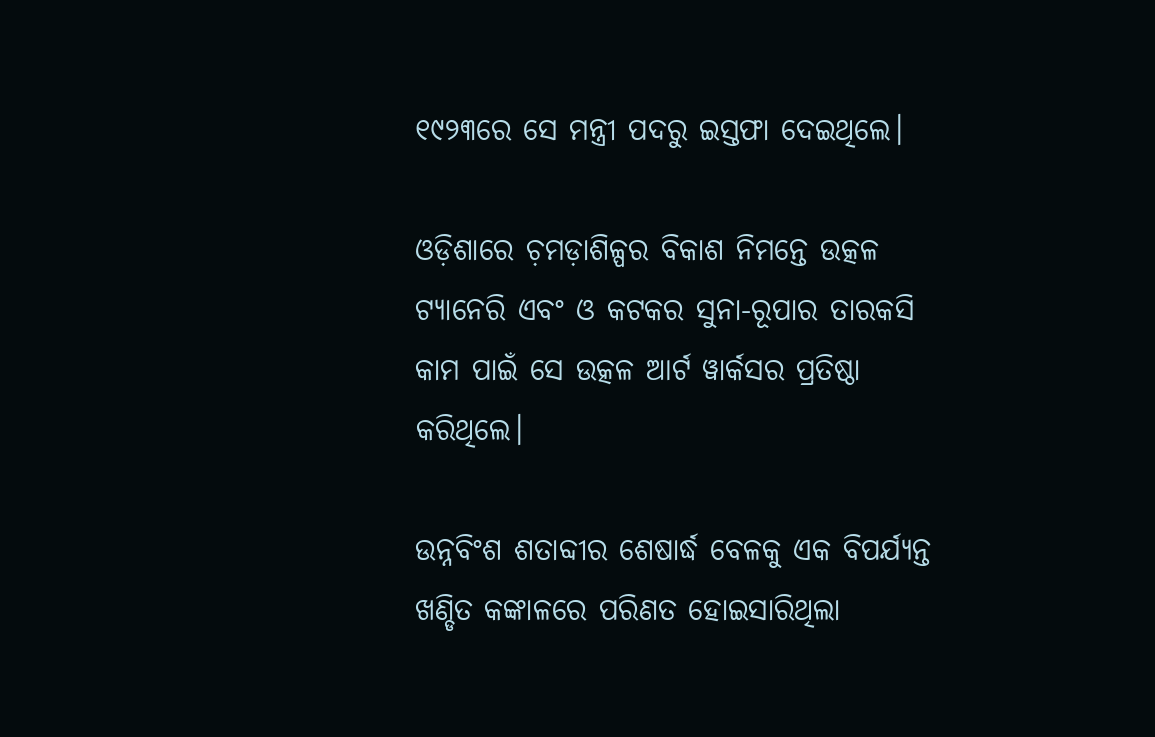୧୯୨୩ରେ ସେ ମନ୍ତ୍ରୀ ପଦରୁ ଇସ୍ତଫା ଦେଇଥିଲେ।

ଓଡ଼ିଶାରେ ଚ଼ମଡ଼ାଶିଳ୍ପର ବିକାଶ ନିମନ୍ତେ ଉତ୍କଳ ଟ୍ୟାନେରି ଏବଂ ଓ କଟକର ସୁନା-ରୂପାର ତାରକସି କାମ ପାଇଁ ସେ ଉତ୍କଳ ଆର୍ଟ ୱାର୍କସର ପ୍ରତିଷ୍ଠା କରିଥିଲେ।

ଉନ୍ନବିଂଶ ଶତାବ୍ଦୀର ଶେଷାର୍ଦ୍ଧ ବେଳକୁ ଏକ ବିପର୍ଯ୍ୟନ୍ତ ଖଣ୍ଡିତ କଙ୍କାଳରେ ପରିଣତ ହୋଇସାରିଥିଲା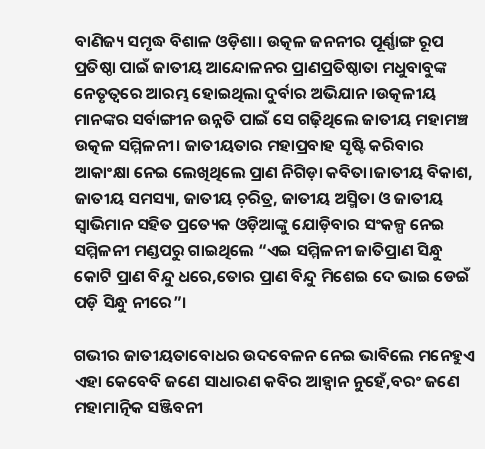ବାଣିଜ୍ୟ ସମୃଦ୍ଧ ବିଶାଳ ଓଡ଼ିଶା। ଉତ୍କଳ ଜନନୀର ପୂର୍ଣ୍ଣାଙ୍ଗ ରୂପ ପ୍ରତିଷ୍ଠା ପାଇଁ ଜାତୀୟ ଆନ୍ଦୋଳନର ପ୍ରାଣପ୍ରତିଷ୍ଠାତା ମଧୁବାବୁଙ୍କ ନେତୃତ୍ବରେ ଆରମ୍ଭ ହୋଇଥିଲା ଦୁର୍ବାର ଅଭିଯାନ।ଉତ୍କଳୀୟ ମାନଙ୍କର ସର୍ବାଙ୍ଗୀନ ଉନ୍ନତି ପାଇଁ ସେ ଗଢ଼ିଥିଲେ ଜାତୀୟ ମହାମଞ୍ଚ ଉତ୍କଳ ସମ୍ମିଳନୀ। ଜାତୀୟତାର ମହାପ୍ରବାହ ସୃଷ୍ଟି କରିବାର ଆକାଂକ୍ଷା ନେଇ ଲେଖିଥିଲେ ପ୍ରାଣ ନିଗିଡ଼ା କବିତା।ଜାତୀୟ ବିକାଶ, ଜାତୀୟ ସମସ୍ୟା, ଜାତୀୟ ଚ଼ରିତ୍ର, ଜାତୀୟ ଅସ୍ମିତା ଓ ଜାତୀୟ ସ୍ବାଭିମାନ ସହିତ ପ୍ରତ୍ୟେକ ଓଡ଼ିଆଙ୍କୁ ଯୋଡ଼ିବାର ସଂକଳ୍ପ ନେଇ ସମ୍ମିଳନୀ ମଣ୍ଡପରୁ ଗାଇଥିଲେ “ଏଇ ସମ୍ମିଳନୀ ଜାତିପ୍ରାଣ ସିନ୍ଧୁ କୋଟି ପ୍ରାଣ ବିନ୍ଦୁ ଧରେ,ତୋର ପ୍ରାଣ ବିନ୍ଦୁ ମିଶେଇ ଦେ ଭାଇ ଡେଇଁ ପଡ଼ି ସିନ୍ଧୁ ନୀରେ”।

ଗଭୀର ଜାତୀୟତାବୋଧର ଉଦବେଳନ ନେଇ ଭାବିଲେ ମନେହୁଏ ଏହା କେବେବି ଜଣେ ସାଧାରଣ କବିର ଆହ୍ବାନ ନୁହେଁ,ବରଂ ଜଣେ ମହାମାତ୍ନିକ ସଞ୍ଜିବନୀ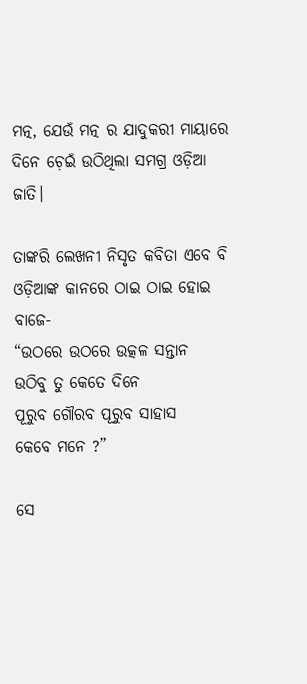ମତ୍ନ, ଯେଉଁ ମତ୍ନ ର ଯାଦୁକରୀ ମାୟାରେ ଦିନେ ଚ଼େଇଁ ଉଠିଥିଲା ସମଗ୍ର ଓଡ଼ିଆ ଜାତି।

ତାଙ୍କରି ଲେଖନୀ ନିସୃତ କବିତା ଏବେ ବି ଓଡ଼ିଆଙ୍କ କାନରେ ଠାଇ ଠାଇ ହୋଇ ବାଜେ-
“ଉଠରେ ଉଠରେ ଉତ୍କଳ ସନ୍ତାନ
ଉଠିବୁ ତୁ କେତେ ଦିନେ
ପୂରୁବ ଗୌରବ ପୂରୁବ ସାହାସ
କେବେ ମନେ ?”

ସେ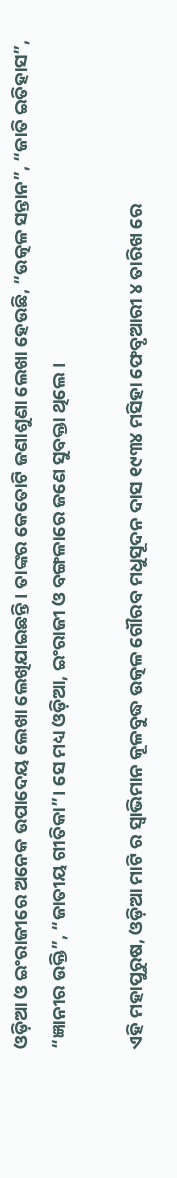ଓଡ଼ିଆ ଓ ଇଂରାଜୀରେ ଅନେକ ଉପାଦେୟ ଲେଖା ଲେଖିଯାଇଛନ୍ତି। ତାଙ୍କର କେତୋଟି ଜଣାଶୁଣା ଲେଖା ହେଉଛି, “ଉତ୍କଳ ସନ୍ତାନ”, “ଜାତି ଇତିହାସ”, “ଜ୍ଞାନୀର ଉକ୍ତି”, “ଜାତୀୟ ଗୀତିକା”। ସେ ମଧ୍ୟ ଓଡ଼ିଆ, ଇଂରାଜୀ ଓ ବଙ୍ଗଳାରେ ଜଣେ ସୁବକ୍ତା ଥିଲେ।

ଏହି ମହାପୁରୁଷ, ଓଡ଼ିଆ ମାଟି ର ସ୍ବାଭିମାନ କୂଳବୁଦ୍ଧ ଉତ୍କଳ ଗୌରବ ମଧୁସୂଦନ ଦାସ ୧୯୩୪ ମସିହା ଫେବୃଆରୀ ୪ ତାରିଖ ରେ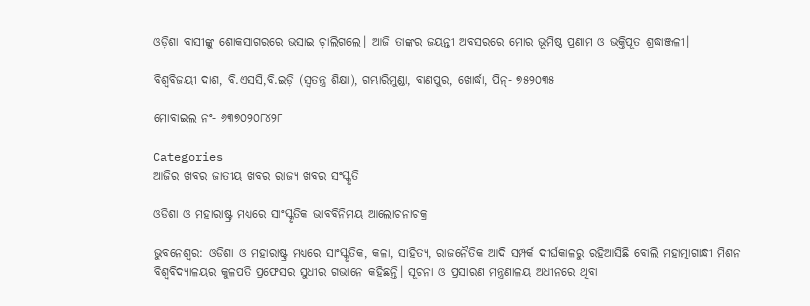ଓଡ଼ିଶା ବାସୀଙ୍କୁ ଶୋକସାଗରରେ ଭସାଇ ଚ଼ାଲିଗଲେ। ଆଜି ତାଙ୍କର ଜୟନ୍ତୀ ଅବସରରେ ମୋର ଭୂମିଷ୍ଠ ପ୍ରଣାମ ଓ ଭକ୍ତିପୂତ ଶ୍ରଦ୍ଧାଞ୍ଜଳୀ।

ବିଶ୍ବବିଜୟୀ ଦାଶ, ବି.ଏସସି,ବି.ଇଡ଼ି (ସ୍ବତନ୍ତ୍ର ଶିକ୍ଷା), ଗମ୍ଭାରିମୁଣ୍ଡା, ବାଣପୁର, ଖୋର୍ଦ୍ଧା, ପିନ୍- ୭୫୨୦୩୫

ମୋବାଇଲ ନଂ- ୬୩୭୦୨୦୮୪୨୮

Categories
ଆଜିର ଖବର ଜାତୀୟ ଖବର ରାଜ୍ୟ ଖବର ସଂସ୍କୃତି

ଓଡିଶା ଓ ମହାରାଷ୍ଟ୍ର ମଧ୍ୟରେ ସାଂସ୍କୃତିକ ଭାବବିନିମୟ ଆଲୋଚନାଚକ୍ର

ଭୁବନେଶ୍ୱର: ଓଡିଶା ଓ ମହାରାଷ୍ଟ୍ର ମଧ୍ୟରେ ସାଂସ୍କୃତିକ, କଳା, ସାହିତ୍ୟ, ରାଜନୈତିକ ଆଦି ସମ୍ପର୍କ ଦୀର୍ଘକାଳରୁ ରହିଆସିଛି ବୋଲି ମହାତ୍ମାଗାନ୍ଧୀ ମିଶନ ବିଶ୍ୱବିଦ୍ୟାଳୟର କୁଳପତି ପ୍ରଫେସର ସୁଧୀର ଗଭାନେ କହିଛନ୍ତି। ସୂଚନା ଓ ପ୍ରସାରଣ ମନ୍ତ୍ରଣାଳୟ ଅଧୀନରେ ଥିବା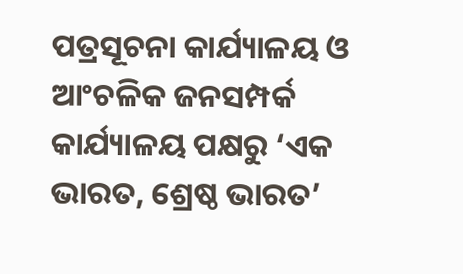ପତ୍ରସୂଚନା କାର୍ଯ୍ୟାଳୟ ଓ ଆଂଚଳିକ ଜନସମ୍ପର୍କ କାର୍ଯ୍ୟାଳୟ ପକ୍ଷରୁ ‘ଏକ ଭାରତ, ଶ୍ରେଷ୍ଠ ଭାରତ’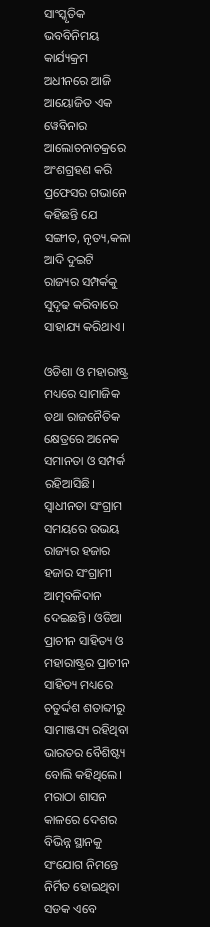ସାଂସ୍କୃତିକ ଭବବିନିମୟ କାର୍ଯ୍ୟକ୍ରମ ଅଧୀନରେ ଆଜି ଆୟୋଜିତ ଏକ ୱେବିନାର ଆଲୋଚନାଚକ୍ରରେ ଅଂଶଗ୍ରହଣ କରି ପ୍ରଫେସର ଗଭାନେ କହିଛନ୍ତି ଯେ ସଙ୍ଗୀତ, ନୃତ୍ୟ,କଳା ଆଦି ଦୁଇଟି ରାଜ୍ୟର ସମ୍ପର୍କକୁ ସୁଦୃଢ କରିବାରେ ସାହାଯ୍ୟ କରିଥାଏ।

ଓଡିଶା ଓ ମହାରାଷ୍ଟ୍ର ମଧ୍ୟରେ ସାମାଜିକ ତଥା ରାଜନୈତିକ କ୍ଷେତ୍ରରେ ଅନେକ ସମାନତା ଓ ସମ୍ପର୍କ ରହିଆସିଛି। ସ୍ୱାଧୀନତା ସଂଗ୍ରାମ ସମୟରେ ଉଭୟ ରାଜ୍ୟର ହଜାର ହଜାର ସଂଗ୍ରାମୀ ଆତ୍ମବଳିଦାନ ଦେଇଛନ୍ତି। ଓଡିଆ ପ୍ରାଚୀନ ସାହିତ୍ୟ ଓ ମହାରାଷ୍ଟ୍ରର ପ୍ରାଚୀନ ସାହିତ୍ୟ ମଧ୍ୟରେ ଚତୁର୍ଦ୍ଦଶ ଶତାବ୍ଦୀରୁ ସାମାଞ୍ଜସ୍ୟ ରହିଥିବା ଭାରତର ବୈଶିଷ୍ଟ୍ୟ ବୋଲି କହିଥିଲେ। ମରାଠା ଶାସନ କାଳରେ ଦେଶର ବିଭିନ୍ନ ସ୍ଥାନକୁ ସଂଯୋଗ ନିମନ୍ତେ ନିର୍ମିତ ହୋଇଥିବା ସଡକ ଏବେ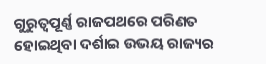ଗୁରୁତ୍ୱପୂର୍ଣ୍ଣ ରାଜପଥରେ ପରିଣତ ହୋଇଥିବା ଦର୍ଶାଇ ଉଭୟ ରାଜ୍ୟର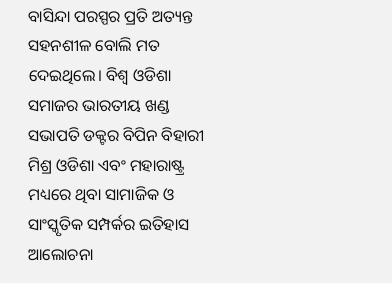ବାସିନ୍ଦା ପରସ୍ପର ପ୍ରତି ଅତ୍ୟନ୍ତ ସହନଶୀଳ ବୋଲି ମତ ଦେଇଥିଲେ। ବିଶ୍ୱ ଓଡିଶା ସମାଜର ଭାରତୀୟ ଖଣ୍ଡ ସଭାପତି ଡକ୍ଟର ବିପିନ ବିହାରୀ ମିଶ୍ର ଓଡିଶା ଏବଂ ମହାରାଷ୍ଟ୍ର ମଧ୍ୟରେ ଥିବା ସାମାଜିକ ଓ ସାଂସ୍କୃତିକ ସମ୍ପର୍କର ଇତିହାସ ଆଲୋଚନା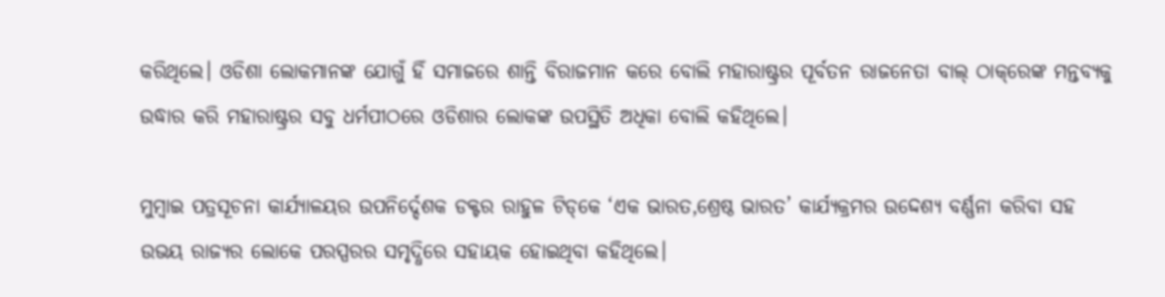କରିଥିଲେ। ଓଡିଶା ଲୋକମାନଙ୍କ ଯୋଗୁଁ ହିଁ ସମାଜରେ ଶାନ୍ତି ବିରାଜମାନ କରେ ବୋଲି ମହାରାଷ୍ଟ୍ରର ପୂର୍ବତନ ରାଜନେତା ବାଲ୍ ଠାକ୍‌ରେଙ୍କ ମନ୍ତବ୍ୟକୁ ଉଦ୍ଧାର କରି ମହାରାଷ୍ଟ୍ରର ସବୁ ଧର୍ମପୀଠରେ ଓଡିଶାର ଲୋକଙ୍କ ଉପସ୍ଥିତି ଅଧିକା ବୋଲି କହିଥିଲେ।

ମୁମ୍ବାଇ ପତ୍ରସୂଚନା କାର୍ଯ୍ୟାଳୟର ଉପନିର୍ଦ୍ଦେଶକ ଡକ୍ଟର ରାହୁଳ ଟିଡ୍‌କେ ‘ଏକ ଭାରତ,ଶ୍ରେଷ୍ଠ ଭାରତ’ କାର୍ଯ୍ୟକ୍ରମର ଉଦ୍ଦେଶ୍ୟ ବର୍ଣ୍ଣନା କରିବା ସହ ଉଭୟ ରାଜ୍ୟର ଲୋକେ ପରସ୍ପରର ସମୃଦ୍ଧିରେ ସହାୟକ ହୋଇଥିବା କହିଥିଲେ।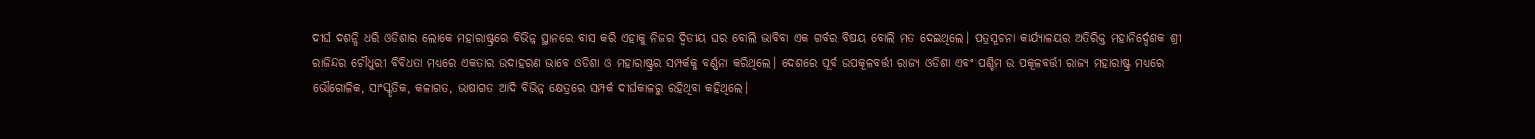ଦୀର୍ଘ ଦଶନ୍ଧି ଧରି ଓଡିଶାର ଲୋକେ ମହାରାଷ୍ଟ୍ରରେ ବିଭିନ୍ନ ସ୍ଥାନରେ ବାସ କରି ଏହାକୁ ନିଜର ଦ୍ୱିତୀୟ ଘର ବୋଲି ଭାବିବା ଏକ ଗର୍ବର ବିଷୟ ବୋଲି ମତ ଦେଇଥିଲେ। ପତ୍ରସୂଚନା କାର୍ଯ୍ୟାଳୟର ଅତିରିକ୍ତ ମହାନିର୍ଦ୍ଦେଶକ ଶ୍ରୀ ରାଜିନ୍ଦର ଚୌଧୁରୀ ବିବିଧତା ମଧ୍ୟରେ ଏକତାର ଉଦାହରଣ ଭାବେ ଓଡିଶା ଓ ମହାରାଷ୍ଟ୍ରର ସମ୍ପର୍କକୁ ବର୍ଣ୍ଣନା କରିଥିଲେ। ଦେଶରେ ପୂର୍ବ ଉପକୂଳବର୍ତ୍ତୀ ରାଜ୍ୟ ଓଡିଶା ଏବଂ ପଶ୍ଚିମ ଉ ପକୂଳବର୍ତ୍ତୀ ରାଜ୍ୟ ମହାରାଷ୍ଟ୍ର ମଧ୍ୟରେ ଭୌଗୋଳିକ, ସାଂସ୍କୃତିକ, କଳାଗତ, ଭାଷାଗତ ଆଦି ବିଭିନ୍ନ କ୍ଷେତ୍ରରେ ସମ୍ପର୍କ ଦୀର୍ଘକାଳରୁ ରହିଥିବା କହିଥିଲେ।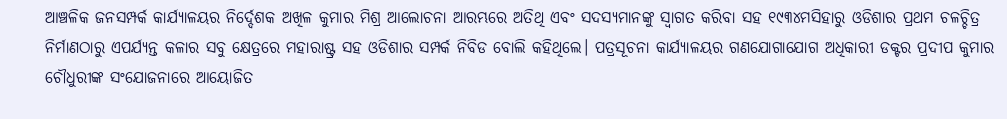ଆଞ୍ଚଳିକ ଜନସମ୍ପର୍କ କାର୍ଯ୍ୟାଳୟର ନିର୍ଦ୍ଦେଶକ ଅଖିଳ କୁମାର ମିଶ୍ର ଆଲୋଚନା ଆରମ୍ଭରେ ଅତିଥି ଏବଂ ସଦସ୍ୟମାନଙ୍କୁ ସ୍ୱାଗତ କରିବା ସହ ୧୯୩୪ମସିହାରୁ ଓଡିଶାର ପ୍ରଥମ ଚଳଚ୍ଚିତ୍ର ନିର୍ମାଣଠାରୁ ଏପର୍ଯ୍ୟନ୍ତ କଳାର ସବୁ କ୍ଷେତ୍ରରେ ମହାରାଷ୍ଟ୍ର ସହ ଓଡିଶାର ସମ୍ପର୍କ ନିବିଡ ବୋଲି କହିଥିଲେ। ପତ୍ରସୂଚନା କାର୍ଯ୍ୟାଳୟର ଗଣଯୋଗାଯୋଗ ଅଧିକାରୀ ଡକ୍ଟର ପ୍ରଦୀପ କୁମାର ଚୌଧୁରୀଙ୍କ ସଂଯୋଜନାରେ ଆୟୋଜିତ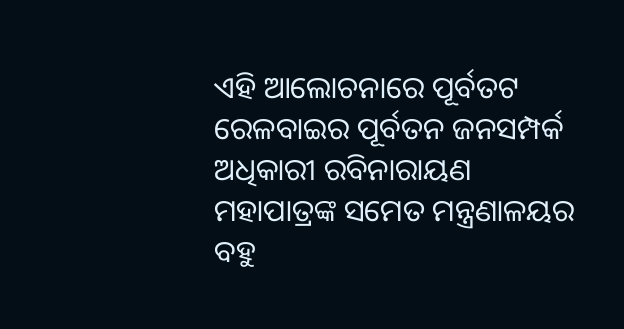ଏହି ଆଲୋଚନାରେ ପୂର୍ବତଟ ରେଳବାଇର ପୂର୍ବତନ ଜନସମ୍ପର୍କ ଅଧିକାରୀ ରବିନାରାୟଣ ମହାପାତ୍ରଙ୍କ ସମେତ ମନ୍ତ୍ରଣାଳୟର ବହୁ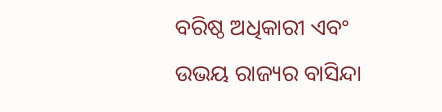ବରିଷ୍ଠ ଅଧିକାରୀ ଏବଂ ଉଭୟ ରାଜ୍ୟର ବାସିନ୍ଦା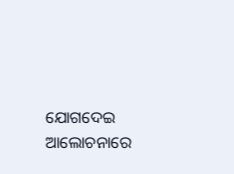ଯୋଗଦେଇ ଆଲୋଚନାରେ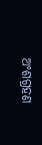ଅଂଶଗ୍ରହଣ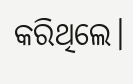କରିଥିଲେ।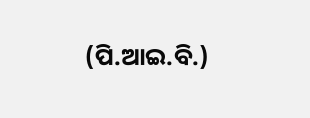(ପି.ଆଇ.ବି.)